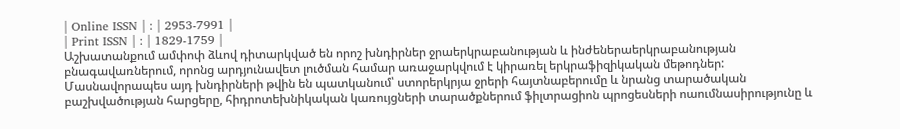| Online ISSN | : | 2953-7991 |
| Print ISSN | : | 1829-1759 |
Աշխատանքում ամփոփ ձևով դիտարկված են որոշ խնդիրներ ջրաերկրաբանության և ինժեներաերկրաբանության բնագավառներում, որոնց արդյունավետ լուծման համար առաջարկվում է կիրառել երկրաֆիզիկական մեթոդներ: Մասնավորապես այդ խնդիրների թվին են պատկանում՝ ստորերկրյա ջրերի հայտնաբերումը և նրանց տարածական բաշխվածության հարցերը, հիդրոտեխնիկական կառույցների տարածքներում ֆիլտրացիոն պրոցեսների ոաումնասիրությունը և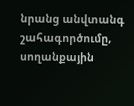նրանց անվտանգ շահագործումը, սողանքային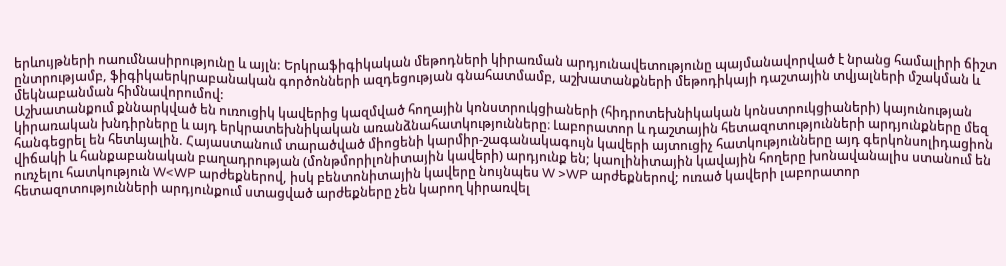երևույթների ոաումնասիրությունը և այլն: Երկրաֆիգիկական մեթոդների կիրառման արդյունավետությունը պայմանավորված է նրանց համալիրի ճիշտ ընտրությամբ, ֆիգիկաերկրաբանական գործոնների ազդեցության գնահատմամբ, աշխատանքների մեթոդիկայի դաշտային տվյալների մշակման և մեկնաբանման հիմնավորումով:
Աշխատանքում քննարկված են ուռուցիկ կավերից կազմված հողային կոնստրուկցիաների (հիդրոտեխնիկական կոնստրուկցիաների) կայունության կիրառական խնդիրները և այդ երկրատեխնիկական առանձնահատկությունները։ Լաբորատոր և դաշտային հետազոտությունների արդյունքները մեզ հանգեցրել են հետևյալին. Հայաստանում տարածված միոցենի կարմիր-շագանակագույն կավերի այտուցիչ հատկությունները այդ գերկոնսոլիդացիոն վիճակի և հանքաբանական բաղադրության (մոնթմորիլոնիտային կավերի) արդյունք են; կաոլինիտային կավային հողերը խոնավանալիս ստանում են ուռչելու հատկություն W<WP արժեքներով, իսկ բենտոնիտային կավերը նույնպես W >WP արժեքներով; ուռած կավերի լաբորատոր հետազոտությունների արդյունքում ստացված արժեքները չեն կարող կիրառվել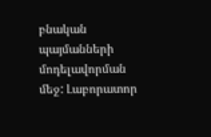բնական պայմանների մոդելավորման մեջ: Լաբորատոր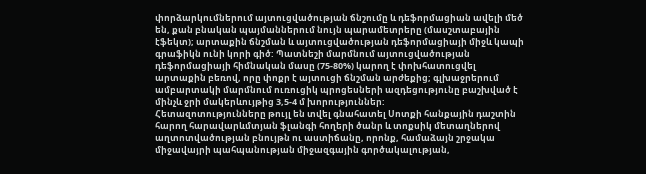փորձարկումներում այտուցվածության ճնշումը և դեֆորմացիան ավելի մեծ են, քան բնական պայմաններում նույն պարամետրերը (մասշտաբային էֆեկտ); արտաքին ճնշման և այտուցվածության դեֆորմացիայի միջև կապի գրաֆիկն ունի կորի գիծ: Պատնեշի մարմնում այտուցվածության դեֆորմացիայի հիմնական մասը (75-80%) կարող է փոխհատուցվել արտաքին բեռով, որը փոքր է այտուցի ճնշման արժեքից; գլխաջրերում ամբարտակի մարմնում ուռուցիկ պրոցեսների ազդեցությունը բաշխված է մինչև ջրի մակերևույթից 3,5-4 մ խորություններ:
Հետազոտությունները թույլ են տվել գնահատել Սոտքի հանքային դաշտին հարող հարավարևմտյան ֆլանգի հողերի ծանր և տոքսիկ մետաղներով աղտոտվածության բնույթն ու աստիճանը, որոնք, համաձայն շրջակա միջավայրի պահպանության միջազգային գործակալության,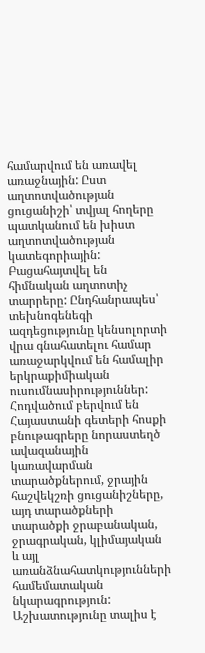համարվում են առավել առաջնային: Ըստ աղտոտվածության ցուցանիշի՝ տվյալ հողերը պատկանում են խիստ աղտոտվածության կատեգորիային: Բացահայտվել են հիմնական աղտոտիչ տարրերը: Ընդհանրապես՝ տեխնոգենեգի ազդեցությունը կենսոլորտի վրա գնահատելու համար առաջարկվում են համալիր երկրաքիմիական ուսումնասիրություններ:
Հոդվածում բերվում են Հայաստանի գետերի հոսքի բնութագրերը նորաստեղծ ավազանային կառավարման տարածքներում, ջրային հաշվեկշռի ցուցանիշները, այդ տարածքների տարածքի ջրաբանական, ջրագրական, կլիմայական և այլ առանձնահատկությունների համեմատական նկարագրություն:
Աշխատությունը տալիս է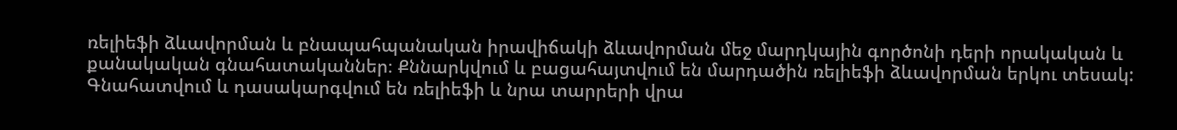ռելիեֆի ձևավորման և բնապահպանական իրավիճակի ձևավորման մեջ մարդկային գործոնի դերի որակական և քանակական գնահատականներ։ Քննարկվում և բացահայտվում են մարդածին ռելիեֆի ձևավորման երկու տեսակ: Գնահատվում և դասակարգվում են ռելիեֆի և նրա տարրերի վրա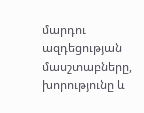մարդու ազդեցության մասշտաբները, խորությունը և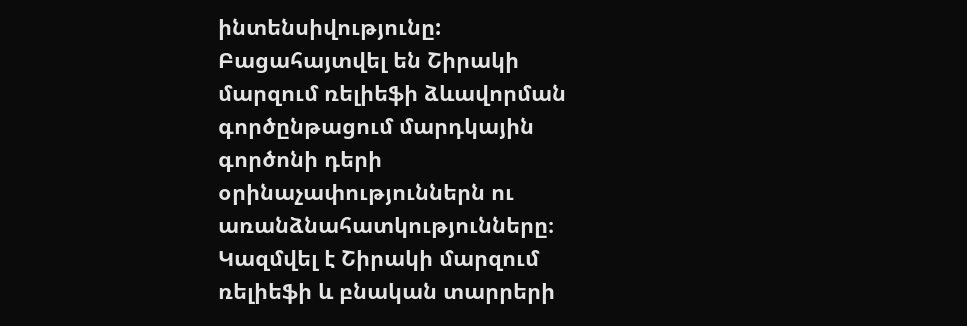ինտենսիվությունը: Բացահայտվել են Շիրակի մարզում ռելիեֆի ձևավորման գործընթացում մարդկային գործոնի դերի օրինաչափություններն ու առանձնահատկությունները։ Կազմվել է Շիրակի մարզում ռելիեֆի և բնական տարրերի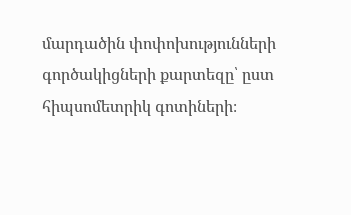մարդածին փոփոխությունների գործակիցների քարտեզը՝ ըստ հիպսոմետրիկ գոտիների։